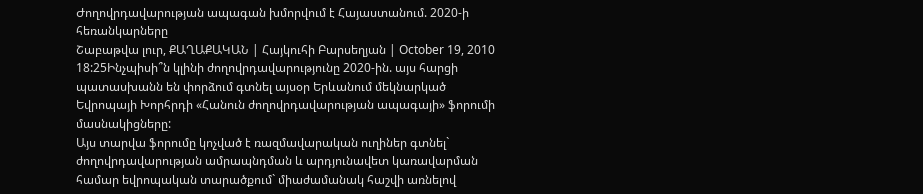Ժողովրդավարության ապագան խմորվում է Հայաստանում. 2020-ի հեռանկարները
Շաբաթվա լուր, ՔԱՂԱՔԱԿԱՆ | Հայկուհի Բարսեղյան | October 19, 2010 18:25Ինչպիսի՞ն կլինի ժողովրդավարությունը 2020-ին. այս հարցի պատասխանն են փորձում գտնել այսօր Երևանում մեկնարկած Եվրոպայի Խորհրդի «Հանուն ժողովրդավարության ապագայի» ֆորումի մասնակիցները:
Այս տարվա ֆորումը կոչված է ռազմավարական ուղիներ գտնել` ժողովրդավարության ամրապնդման և արդյունավետ կառավարման համար եվրոպական տարածքում` միաժամանակ հաշվի առնելով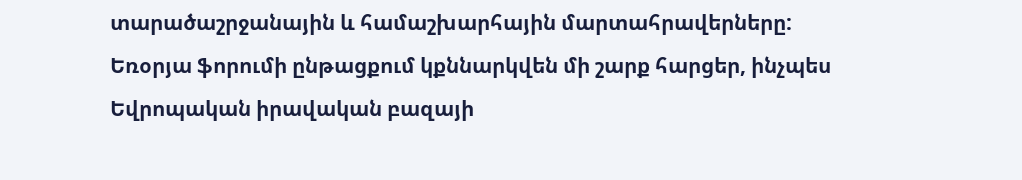տարածաշրջանային և համաշխարհային մարտահրավերները:
Եռօրյա ֆորումի ընթացքում կքննարկվեն մի շարք հարցեր, ինչպես Եվրոպական իրավական բազայի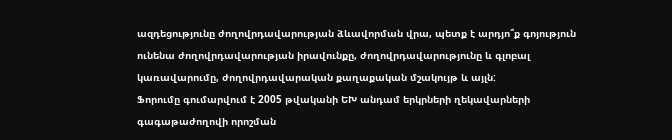ազդեցությունը ժողովրդավարության ձևավորման վրա, պետք է արդյո՞ք գոյություն ունենա ժողովրդավարության իրավունքը, ժողովրդավարությունը և գլոբալ կառավարումը, ժողովրդավարական քաղաքական մշակույթ և այլն:
Ֆորումը գումարվում է 2005 թվականի ԵԽ անդամ երկրների ղեկավարների գագաթաժողովի որոշման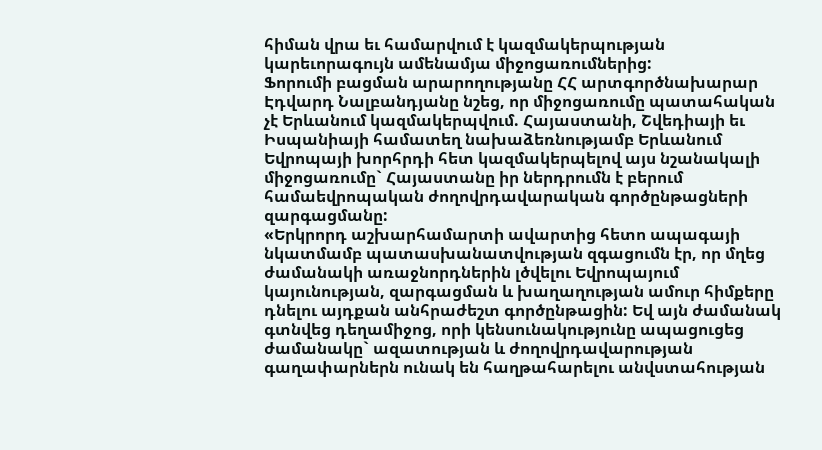հիման վրա եւ համարվում է կազմակերպության կարեւորագույն ամենամյա միջոցառումներից:
Ֆորումի բացման արարողությանը ՀՀ արտգործնախարար Էդվարդ Նալբանդյանը նշեց, որ միջոցառումը պատահական չէ Երևանում կազմակերպվում. Հայաստանի, Շվեդիայի եւ Իսպանիայի համատեղ նախաձեռնությամբ Երևանում Եվրոպայի խորհրդի հետ կազմակերպելով այս նշանակալի միջոցառումը` Հայաստանը իր ներդրումն է բերում համաեվրոպական ժողովրդավարական գործընթացների զարգացմանը:
«Երկրորդ աշխարհամարտի ավարտից հետո ապագայի նկատմամբ պատասխանատվության զգացումն էր, որ մղեց ժամանակի առաջնորդներին լծվելու Եվրոպայում կայունության, զարգացման և խաղաղության ամուր հիմքերը դնելու այդքան անհրաժեշտ գործընթացին: Եվ այն ժամանակ գտնվեց դեղամիջոց, որի կենսունակությունը ապացուցեց ժամանակը` ազատության և ժողովրդավարության գաղափարներն ունակ են հաղթահարելու անվստահության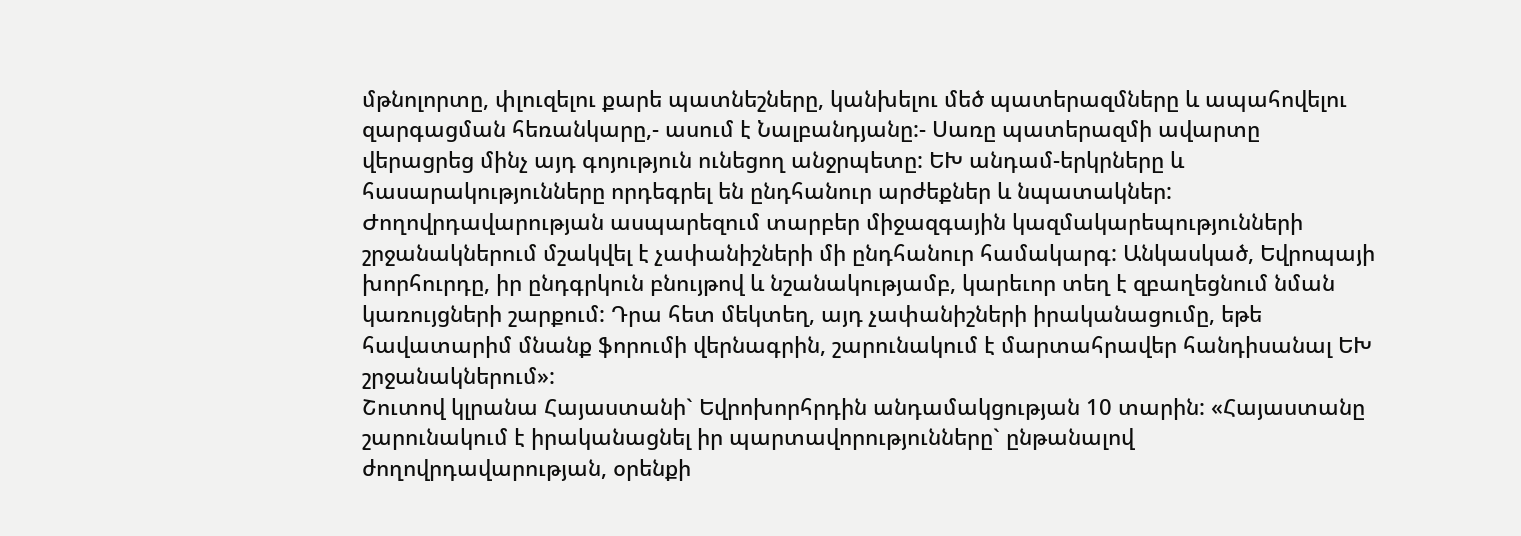մթնոլորտը, փլուզելու քարե պատնեշները, կանխելու մեծ պատերազմները և ապահովելու զարգացման հեռանկարը,- ասում է Նալբանդյանը:- Սառը պատերազմի ավարտը վերացրեց մինչ այդ գոյություն ունեցող անջրպետը: ԵԽ անդամ-երկրները և հասարակությունները որդեգրել են ընդհանուր արժեքներ և նպատակներ: Ժողովրդավարության ասպարեզում տարբեր միջազգային կազմակարեպությունների շրջանակներում մշակվել է չափանիշների մի ընդհանուր համակարգ: Անկասկած, Եվրոպայի խորհուրդը, իր ընդգրկուն բնույթով և նշանակությամբ, կարեւոր տեղ է զբաղեցնում նման կառույցների շարքում: Դրա հետ մեկտեղ, այդ չափանիշների իրականացումը, եթե հավատարիմ մնանք ֆորումի վերնագրին, շարունակում է մարտահրավեր հանդիսանալ ԵԽ շրջանակներում»:
Շուտով կլրանա Հայաստանի` Եվրոխորհրդին անդամակցության 10 տարին: «Հայաստանը շարունակում է իրականացնել իր պարտավորությունները` ընթանալով ժողովրդավարության, օրենքի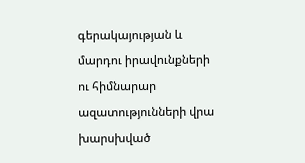գերակայության և մարդու իրավունքների ու հիմնարար ազատությունների վրա խարսխված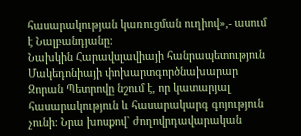հասարակության կառուցման ուղիով»,- ասում է Նալբանդյանը:
Նախկին Հարավսլավիայի հանրապետություն Մակեդոնիայի փոխարտգործնախարար Զորան Պետրովը նշում է, որ կատարյալ հասարակություն և հասարակարգ գոյություն չունի: Նրա խոսքով` ժողովրդավարական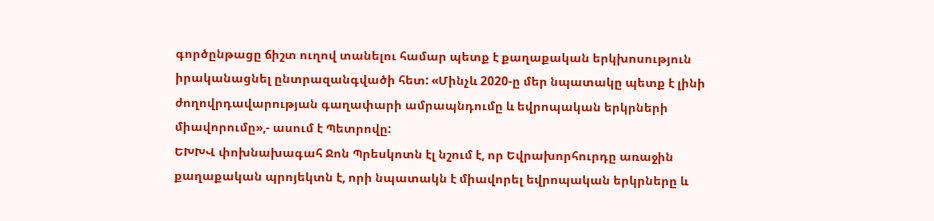գործընթացը ճիշտ ուղով տանելու համար պետք է քաղաքական երկխոսություն իրականացնել ընտրազանգվածի հետ: «Մինչև 2020-ը մեր նպատակը պետք է լինի ժողովրդավարության գաղափարի ամրապնդումը և եվրոպական երկրների միավորումը»,- ասում է Պետրովը:
ԵԽԽՎ փոխնախագահ Ջոն Պրեսկոտն էլ նշում է, որ Եվրախորհուրդը առաջին քաղաքական պրոյեկտն է, որի նպատակն է միավորել եվրոպական երկրները և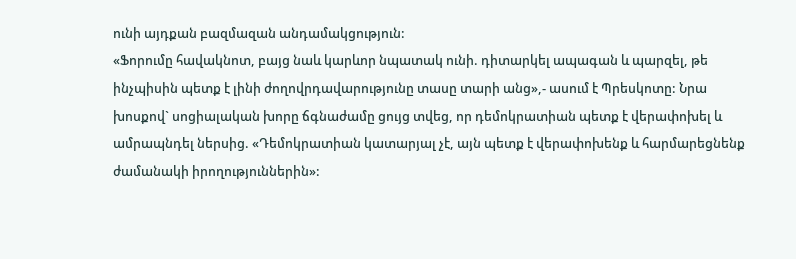ունի այդքան բազմազան անդամակցություն:
«Ֆորումը հավակնոտ, բայց նաև կարևոր նպատակ ունի. դիտարկել ապագան և պարզել, թե ինչպիսին պետք է լինի ժողովրդավարությունը տասը տարի անց»,- ասում է Պրեսկոտը: Նրա խոսքով` սոցիալական խորը ճգնաժամը ցույց տվեց, որ դեմոկրատիան պետք է վերափոխել և ամրապնդել ներսից. «Դեմոկրատիան կատարյալ չէ, այն պետք է վերափոխենք և հարմարեցնենք ժամանակի իրողություններին»: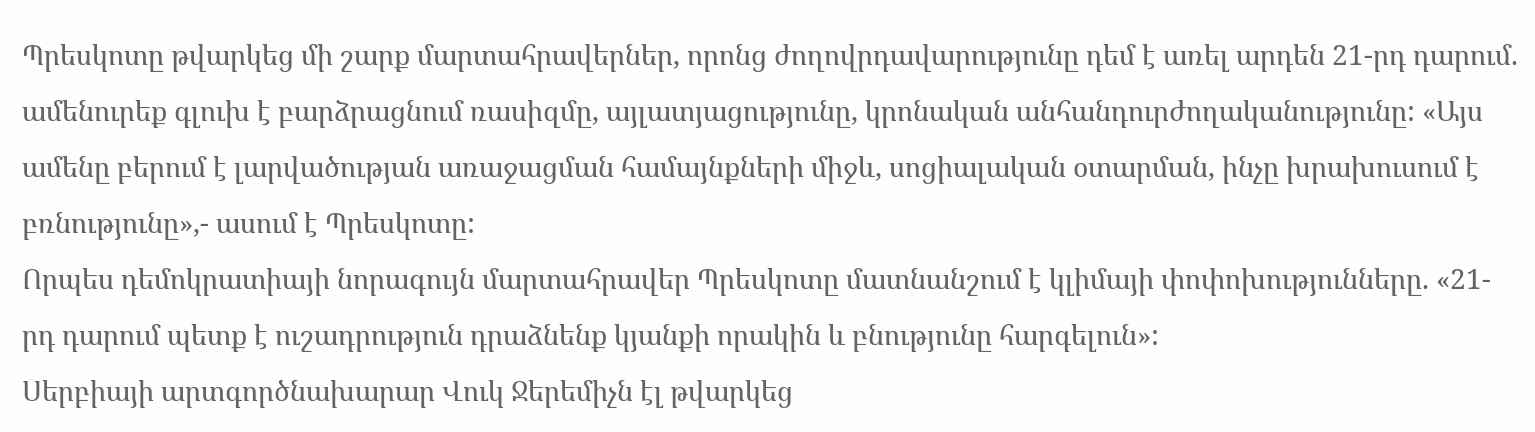Պրեսկոտը թվարկեց մի շարք մարտահրավերներ, որոնց ժողովրդավարությունը դեմ է առել արդեն 21-րդ դարում. ամենուրեք գլուխ է բարձրացնում ռասիզմը, այլատյացությունը, կրոնական անհանդուրժողականությունը: «Այս ամենը բերում է լարվածության առաջացման համայնքների միջև, սոցիալական օտարման, ինչը խրախուսում է բռնությունը»,- ասում է Պրեսկոտը:
Որպես դեմոկրատիայի նորագույն մարտահրավեր Պրեսկոտը մատնանշում է կլիմայի փոփոխությունները. «21-րդ դարում պետք է ուշադրություն դրաձնենք կյանքի որակին և բնությունը հարգելուն»:
Սերբիայի արտգործնախարար Վուկ Ջերեմիչն էլ թվարկեց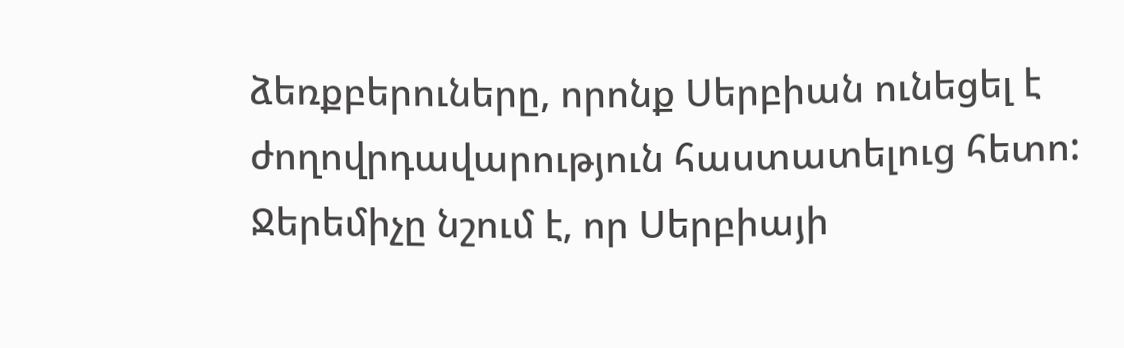ձեռքբերուները, որոնք Սերբիան ունեցել է ժողովրդավարություն հաստատելուց հետո: Ջերեմիչը նշում է, որ Սերբիայի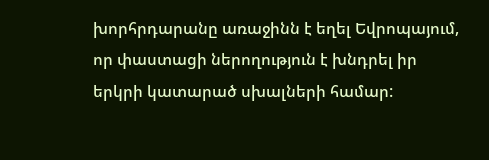խորհրդարանը առաջինն է եղել Եվրոպայում, որ փաստացի ներողություն է խնդրել իր երկրի կատարած սխալների համար: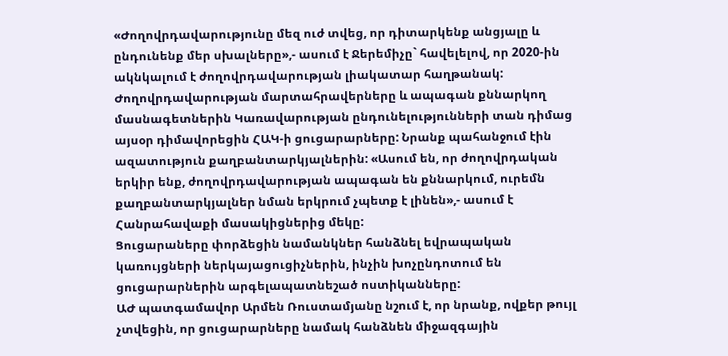«Ժողովրդավարությունը մեզ ուժ տվեց, որ դիտարկենք անցյալը և ընդունենք մեր սխալները»,- ասում է Ջերեմիչը` հավելելով, որ 2020-ին ակնկալում է ժողովրդավարության լիակատար հաղթանակ:
Ժողովրդավարության մարտահրավերները և ապագան քննարկող մասնագետներին Կառավարության ընդունելությունների տան դիմաց այսօր դիմավորեցին ՀԱԿ-ի ցուցարարները: Նրանք պահանջում էին ազատություն քաղբանտարկյալներին: «Ասում են, որ ժողովրդական երկիր ենք, ժողովրդավարության ապագան են քննարկում, ուրեմն քաղբանտարկյալներ նման երկրում չպետք է լինեն»,- ասում է Հանրահավաքի մասակիցներից մեկը:
Ցուցարաները փորձեցին նամանկներ հանձնել եվրապական կառույցների ներկայացուցիչներին, ինչին խոչընդոտում են ցուցարարներին արգելապատնեշած ոստիկանները:
ԱԺ պատգամավոր Արմեն Ռուստամյանը նշում է, որ նրանք, ովքեր թույլ չտվեցին, որ ցուցարարները նամակ հանձնեն միջազգային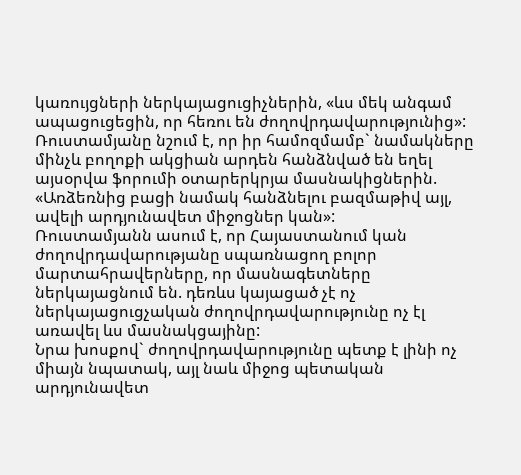կառույցների ներկայացուցիչներին, «ևս մեկ անգամ ապացուցեցին, որ հեռու են ժողովրդավարությունից»: Ռուստամյանը նշում է, որ իր համոզմամբ` նամակները մինչև բողոքի ակցիան արդեն հանձնված են եղել այսօրվա ֆորումի օտարերկրյա մասնակիցներին. «Առձեռնից բացի նամակ հանձնելու բազմաթիվ այլ, ավելի արդյունավետ միջոցներ կան»:
Ռուստամյանն ասում է, որ Հայաստանում կան ժողովրդավարությանը սպառնացող բոլոր մարտահրավերները, որ մասնագետները ներկայացնում են. դեռևս կայացած չէ ոչ ներկայացուցչական ժողովրդավարությունը ոչ էլ առավել ևս մասնակցայինը:
Նրա խոսքով` ժողովրդավարությունը պետք է լինի ոչ միայն նպատակ, այլ նաև միջոց պետական արդյունավետ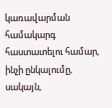կառավարման համակարգ հաստատելու համար, ինչի ընկալումը, սակայն,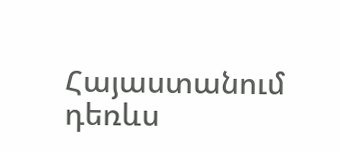Հայաստանում դեռևս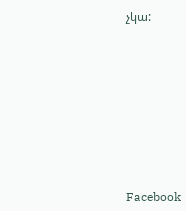չկա:










Facebook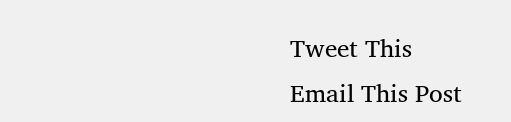Tweet This
Email This Post